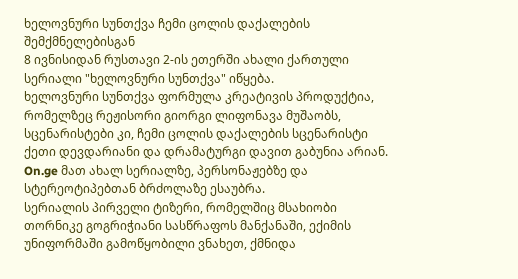ხელოვნური სუნთქვა ჩემი ცოლის დაქალების შემქმნელებისგან
8 ივნისიდან რუსთავი 2-ის ეთერში ახალი ქართული სერიალი "ხელოვნური სუნთქვა" იწყება.
ხელოვნური სუნთქვა ფორმულა კრეატივის პროდუქტია, რომელზეც რეჟისორი გიორგი ლიფონავა მუშაობს, სცენარისტები კი, ჩემი ცოლის დაქალების სცენარისტი ქეთი დევდარიანი და დრამატურგი დავით გაბუნია არიან. On.ge მათ ახალ სერიალზე, პერსონაჟებზე და სტერეოტიპებთან ბრძოლაზე ესაუბრა.
სერიალის პირველი ტიზერი, რომელშიც მსახიობი თორნიკე გოგრიჭიანი სასწრაფოს მანქანაში, ექიმის უნიფორმაში გამოწყობილი ვნახეთ, ქმნიდა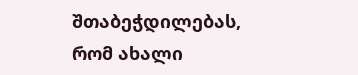შთაბეჭდილებას, რომ ახალი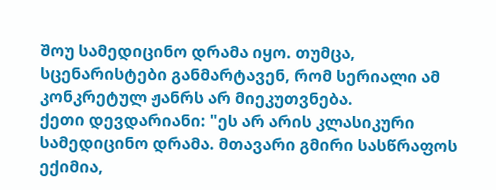შოუ სამედიცინო დრამა იყო. თუმცა, სცენარისტები განმარტავენ, რომ სერიალი ამ კონკრეტულ ჟანრს არ მიეკუთვნება.
ქეთი დევდარიანი: "ეს არ არის კლასიკური სამედიცინო დრამა. მთავარი გმირი სასწრაფოს ექიმია,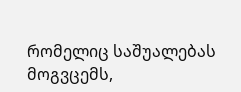რომელიც საშუალებას მოგვცემს,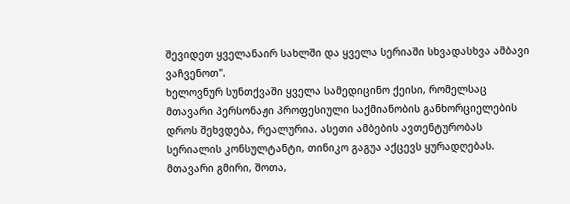შევიდეთ ყველანაირ სახლში და ყველა სერიაში სხვადასხვა ამბავი ვაჩვენოთ".
ხელოვნურ სუნთქვაში ყველა სამედიცინო ქეისი, რომელსაც მთავარი პერსონაჟი პროფესიული საქმიანობის განხორციელების დროს შეხვდება, რეალურია. ასეთი ამბების ავთენტურობას სერიალის კონსულტანტი, თინიკო გაგუა აქცევს ყურადღებას.
მთავარი გმირი, შოთა,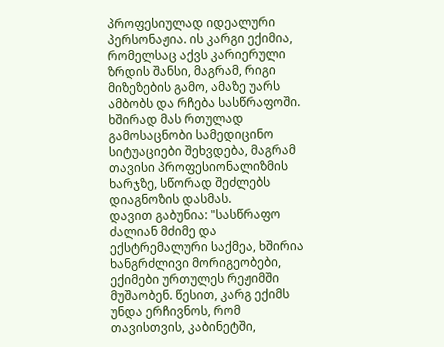პროფესიულად იდეალური პერსონაჟია. ის კარგი ექიმია, რომელსაც აქვს კარიერული ზრდის შანსი, მაგრამ, რიგი მიზეზების გამო, ამაზე უარს ამბობს და რჩება სასწრაფოში. ხშირად მას რთულად გამოსაცნობი სამედიცინო სიტუაციები შეხვდება, მაგრამ თავისი პროფესიონალიზმის ხარჯზე, სწორად შეძლებს დიაგნოზის დასმას.
დავით გაბუნია: "სასწრაფო ძალიან მძიმე და ექსტრემალური საქმეა, ხშირია ხანგრძლივი მორიგეობები, ექიმები ურთულეს რეჟიმში მუშაობენ. წესით, კარგ ექიმს უნდა ერჩივნოს, რომ თავისთვის, კაბინეტში,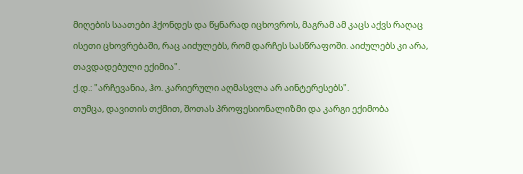მიღების საათები ჰქონდეს და წყნარად იცხოვროს, მაგრამ ამ კაცს აქვს რაღაც ისეთი ცხოვრებაში, რაც აიძულებს, რომ დარჩეს სასწრაფოში. აიძულებს კი არა, თავდადებული ექიმია".
ქ.დ.: "არჩევანია, ჰო. კარიერული აღმასვლა არ აინტერესებს".
თუმცა, დავითის თქმით, შოთას პროფესიონალიზმი და კარგი ექიმობა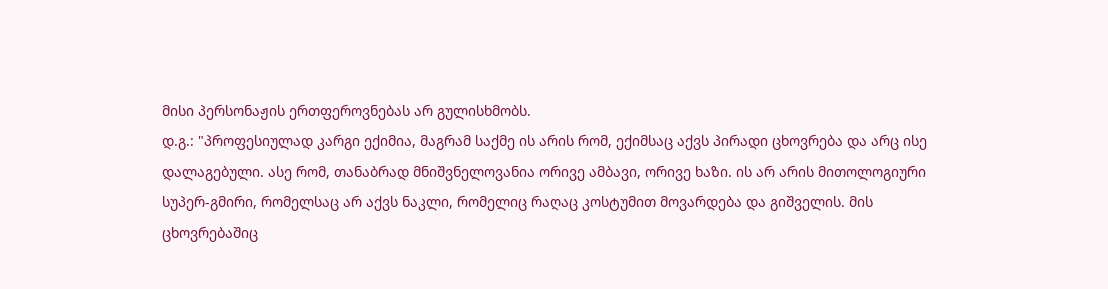მისი პერსონაჟის ერთფეროვნებას არ გულისხმობს.
დ.გ.: "პროფესიულად კარგი ექიმია, მაგრამ საქმე ის არის რომ, ექიმსაც აქვს პირადი ცხოვრება და არც ისე დალაგებული. ასე რომ, თანაბრად მნიშვნელოვანია ორივე ამბავი, ორივე ხაზი. ის არ არის მითოლოგიური სუპერ-გმირი, რომელსაც არ აქვს ნაკლი, რომელიც რაღაც კოსტუმით მოვარდება და გიშველის. მის ცხოვრებაშიც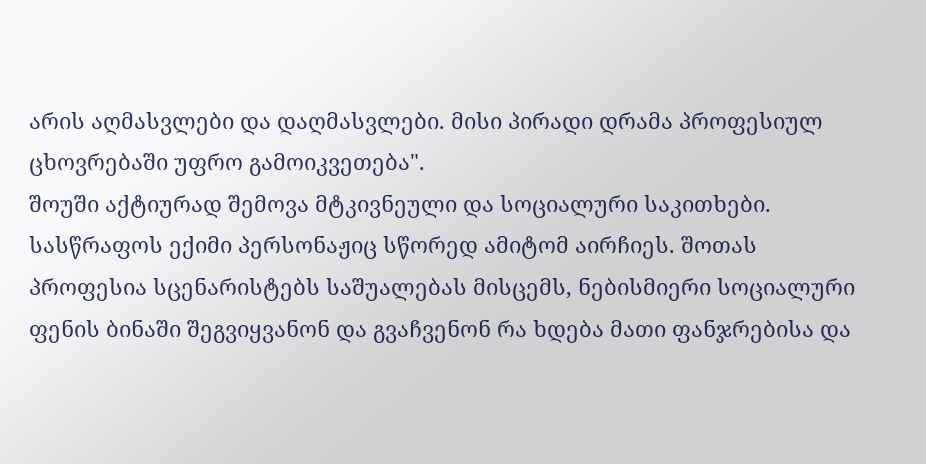არის აღმასვლები და დაღმასვლები. მისი პირადი დრამა პროფესიულ ცხოვრებაში უფრო გამოიკვეთება".
შოუში აქტიურად შემოვა მტკივნეული და სოციალური საკითხები. სასწრაფოს ექიმი პერსონაჟიც სწორედ ამიტომ აირჩიეს. შოთას პროფესია სცენარისტებს საშუალებას მისცემს, ნებისმიერი სოციალური ფენის ბინაში შეგვიყვანონ და გვაჩვენონ რა ხდება მათი ფანჯრებისა და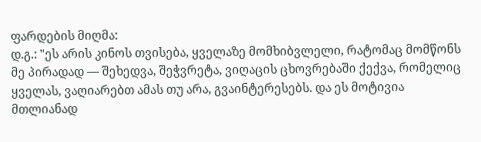ფარდების მიღმა:
დ.გ.: "ეს არის კინოს თვისება, ყველაზე მომხიბვლელი, რატომაც მომწონს მე პირადად — შეხედვა, შეჭვრეტა, ვიღაცის ცხოვრებაში ქექვა, რომელიც ყველას, ვაღიარებთ ამას თუ არა, გვაინტერესებს. და ეს მოტივია მთლიანად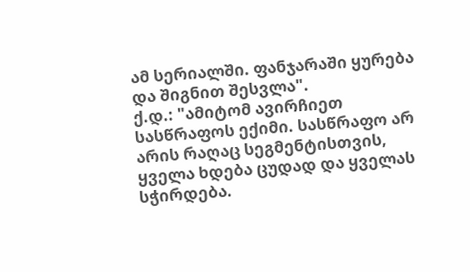ამ სერიალში. ფანჯარაში ყურება და შიგნით შესვლა".
ქ.დ.: "ამიტომ ავირჩიეთ სასწრაფოს ექიმი. სასწრაფო არ არის რაღაც სეგმენტისთვის, ყველა ხდება ცუდად და ყველას სჭირდება.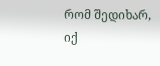რომ შედიხარ, იქ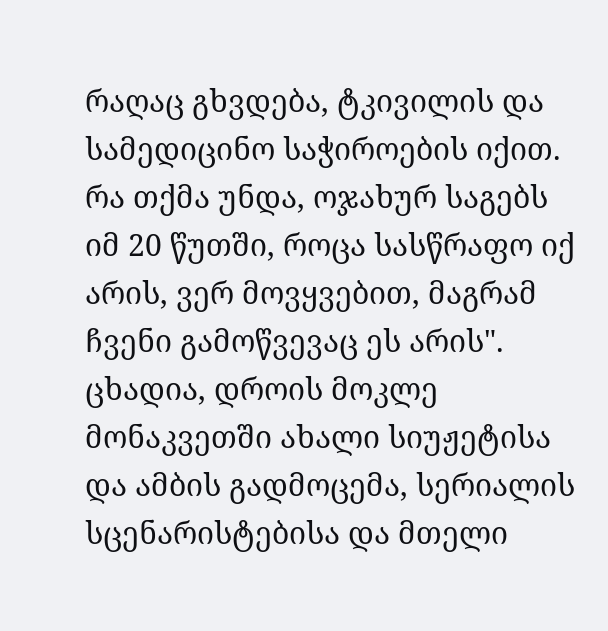რაღაც გხვდება, ტკივილის და სამედიცინო საჭიროების იქით. რა თქმა უნდა, ოჯახურ საგებს იმ 20 წუთში, როცა სასწრაფო იქ არის, ვერ მოვყვებით, მაგრამ ჩვენი გამოწვევაც ეს არის".
ცხადია, დროის მოკლე მონაკვეთში ახალი სიუჟეტისა და ამბის გადმოცემა, სერიალის სცენარისტებისა და მთელი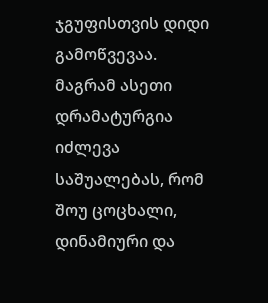ჯგუფისთვის დიდი გამოწვევაა. მაგრამ ასეთი დრამატურგია იძლევა საშუალებას, რომ შოუ ცოცხალი, დინამიური და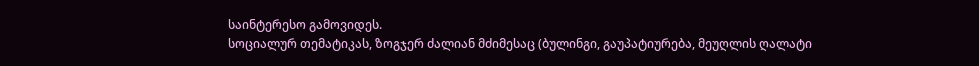საინტერესო გამოვიდეს.
სოციალურ თემატიკას, ზოგჯერ ძალიან მძიმესაც (ბულინგი, გაუპატიურება, მეუღლის ღალატი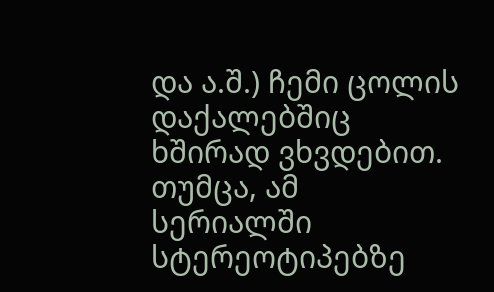და ა.შ.) ჩემი ცოლის დაქალებშიც ხშირად ვხვდებით. თუმცა, ამ სერიალში სტერეოტიპებზე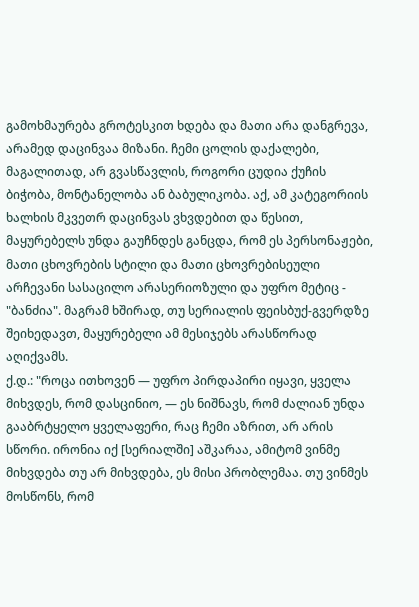გამოხმაურება გროტესკით ხდება და მათი არა დანგრევა, არამედ დაცინვაა მიზანი. ჩემი ცოლის დაქალები, მაგალითად, არ გვასწავლის, როგორი ცუდია ქუჩის ბიჭობა, მონტანელობა ან ბაბულიკობა. აქ, ამ კატეგორიის ხალხის მკვეთრ დაცინვას ვხვდებით და წესით, მაყურებელს უნდა გაუჩნდეს განცდა, რომ ეს პერსონაჟები, მათი ცხოვრების სტილი და მათი ცხოვრებისეული არჩევანი სასაცილო არასერიოზული და უფრო მეტიც - "ბანძია". მაგრამ ხშირად, თუ სერიალის ფეისბუქ-გვერდზე შეიხედავთ, მაყურებელი ამ მესიჯებს არასწორად აღიქვამს.
ქ.დ.: "როცა ითხოვენ — უფრო პირდაპირი იყავი, ყველა მიხვდეს, რომ დასცინიო, — ეს ნიშნავს, რომ ძალიან უნდა გააბრტყელო ყველაფერი, რაც ჩემი აზრით, არ არის სწორი. ირონია იქ [სერიალში] აშკარაა, ამიტომ ვინმე მიხვდება თუ არ მიხვდება, ეს მისი პრობლემაა. თუ ვინმეს მოსწონს, რომ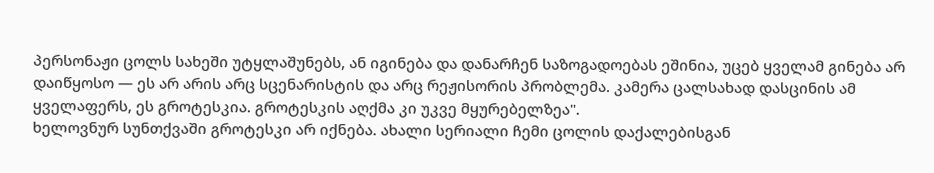პერსონაჟი ცოლს სახეში უტყლაშუნებს, ან იგინება და დანარჩენ საზოგადოებას ეშინია, უცებ ყველამ გინება არ დაიწყოსო — ეს არ არის არც სცენარისტის და არც რეჟისორის პრობლემა. კამერა ცალსახად დასცინის ამ ყველაფერს, ეს გროტესკია. გროტესკის აღქმა კი უკვე მყურებელზეა".
ხელოვნურ სუნთქვაში გროტესკი არ იქნება. ახალი სერიალი ჩემი ცოლის დაქალებისგან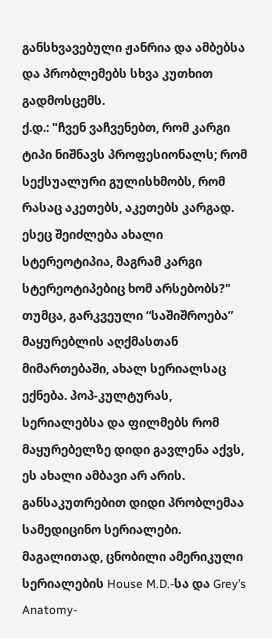განსხვავებული ჟანრია და ამბებსა და პრობლემებს სხვა კუთხით გადმოსცემს.
ქ.დ.: "ჩვენ ვაჩვენებთ, რომ კარგი ტიპი ნიშნავს პროფესიონალს; რომ სექსუალური გულისხმობს, რომ რასაც აკეთებს, აკეთებს კარგად. ესეც შეიძლება ახალი სტერეოტიპია, მაგრამ კარგი სტერეოტიპებიც ხომ არსებობს?"
თუმცა, გარკვეული “საშიშროება” მაყურებლის აღქმასთან მიმართებაში, ახალ სერიალსაც ექნება. პოპ-კულტურას, სერიალებსა და ფილმებს რომ მაყურებელზე დიდი გავლენა აქვს, ეს ახალი ამბავი არ არის. განსაკუთრებით დიდი პრობლემაა სამედიცინო სერიალები. მაგალითად, ცნობილი ამერიკული სერიალების House M.D.-სა და Grey’s Anatomy-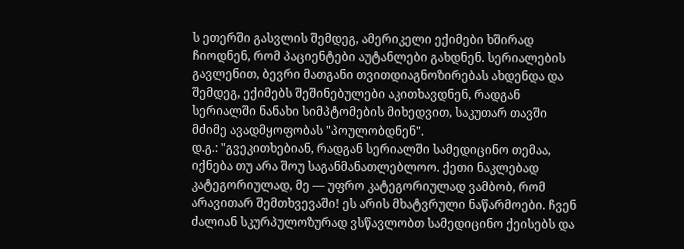ს ეთერში გასვლის შემდეგ, ამერიკელი ექიმები ხშირად ჩიოდნენ, რომ პაციენტები აუტანლები გახდნენ. სერიალების გავლენით, ბევრი მათგანი თვითდიაგნოზირებას ახდენდა და შემდეგ, ექიმებს შეშინებულები აკითხავდნენ, რადგან სერიალში ნანახი სიმპტომების მიხედვით, საკუთარ თავში მძიმე ავადმყოფობას "პოულობდნენ".
დ.გ.: "გვეკითხებიან, რადგან სერიალში სამედიცინო თემაა, იქნება თუ არა შოუ საგანმანათლებლოო. ქეთი ნაკლებად კატეგორიულად, მე — უფრო კატეგორიულად ვამბობ, რომ არავითარ შემთხვევაში! ეს არის მხატვრული ნაწარმოები. ჩვენ ძალიან სკურპულოზურად ვსწავლობთ სამედიცინო ქეისებს და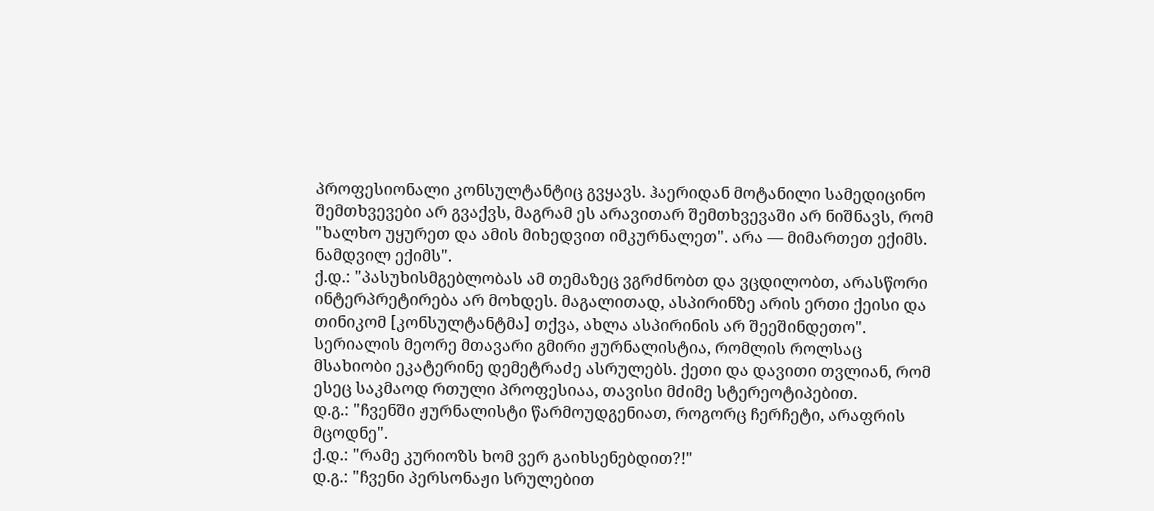პროფესიონალი კონსულტანტიც გვყავს. ჰაერიდან მოტანილი სამედიცინო შემთხვევები არ გვაქვს, მაგრამ ეს არავითარ შემთხვევაში არ ნიშნავს, რომ "ხალხო უყურეთ და ამის მიხედვით იმკურნალეთ". არა — მიმართეთ ექიმს. ნამდვილ ექიმს".
ქ.დ.: "პასუხისმგებლობას ამ თემაზეც ვგრძნობთ და ვცდილობთ, არასწორი ინტერპრეტირება არ მოხდეს. მაგალითად, ასპირინზე არის ერთი ქეისი და თინიკომ [კონსულტანტმა] თქვა, ახლა ასპირინის არ შეეშინდეთო".
სერიალის მეორე მთავარი გმირი ჟურნალისტია, რომლის როლსაც მსახიობი ეკატერინე დემეტრაძე ასრულებს. ქეთი და დავითი თვლიან, რომ ესეც საკმაოდ რთული პროფესიაა, თავისი მძიმე სტერეოტიპებით.
დ.გ.: "ჩვენში ჟურნალისტი წარმოუდგენიათ, როგორც ჩერჩეტი, არაფრის მცოდნე".
ქ.დ.: "რამე კურიოზს ხომ ვერ გაიხსენებდით?!"
დ.გ.: "ჩვენი პერსონაჟი სრულებით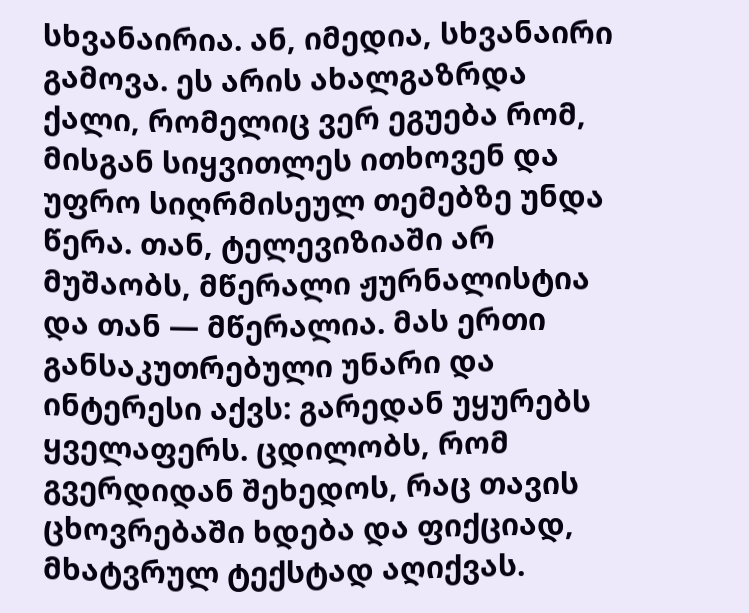სხვანაირია. ან, იმედია, სხვანაირი გამოვა. ეს არის ახალგაზრდა ქალი, რომელიც ვერ ეგუება რომ, მისგან სიყვითლეს ითხოვენ და უფრო სიღრმისეულ თემებზე უნდა წერა. თან, ტელევიზიაში არ მუშაობს, მწერალი ჟურნალისტია და თან — მწერალია. მას ერთი განსაკუთრებული უნარი და ინტერესი აქვს: გარედან უყურებს ყველაფერს. ცდილობს, რომ გვერდიდან შეხედოს, რაც თავის ცხოვრებაში ხდება და ფიქციად, მხატვრულ ტექსტად აღიქვას.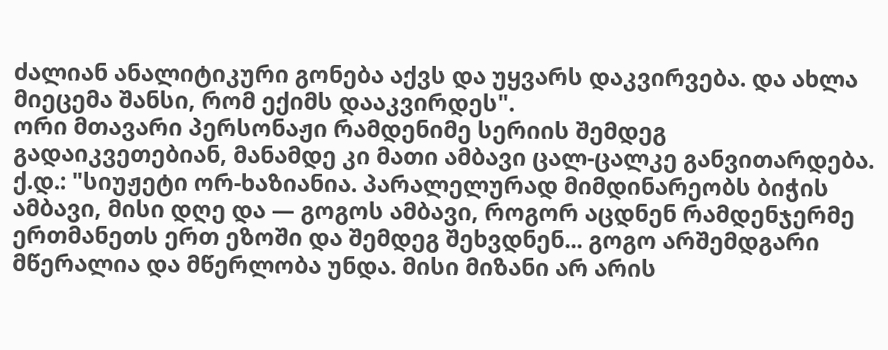ძალიან ანალიტიკური გონება აქვს და უყვარს დაკვირვება. და ახლა მიეცემა შანსი, რომ ექიმს დააკვირდეს".
ორი მთავარი პერსონაჟი რამდენიმე სერიის შემდეგ გადაიკვეთებიან, მანამდე კი მათი ამბავი ცალ-ცალკე განვითარდება.
ქ.დ.: "სიუჟეტი ორ-ხაზიანია. პარალელურად მიმდინარეობს ბიჭის ამბავი, მისი დღე და — გოგოს ამბავი, როგორ აცდნენ რამდენჯერმე ერთმანეთს ერთ ეზოში და შემდეგ შეხვდნენ... გოგო არშემდგარი მწერალია და მწერლობა უნდა. მისი მიზანი არ არის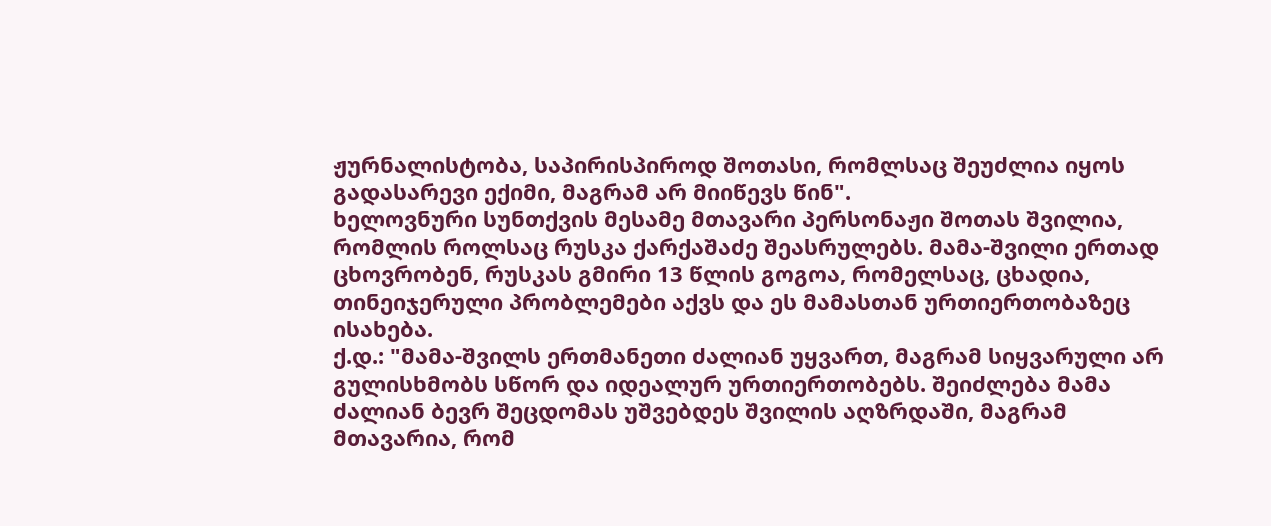ჟურნალისტობა, საპირისპიროდ შოთასი, რომლსაც შეუძლია იყოს გადასარევი ექიმი, მაგრამ არ მიიწევს წინ".
ხელოვნური სუნთქვის მესამე მთავარი პერსონაჟი შოთას შვილია, რომლის როლსაც რუსკა ქარქაშაძე შეასრულებს. მამა-შვილი ერთად ცხოვრობენ, რუსკას გმირი 13 წლის გოგოა, რომელსაც, ცხადია, თინეიჯერული პრობლემები აქვს და ეს მამასთან ურთიერთობაზეც ისახება.
ქ.დ.: "მამა-შვილს ერთმანეთი ძალიან უყვართ, მაგრამ სიყვარული არ გულისხმობს სწორ და იდეალურ ურთიერთობებს. შეიძლება მამა ძალიან ბევრ შეცდომას უშვებდეს შვილის აღზრდაში, მაგრამ მთავარია, რომ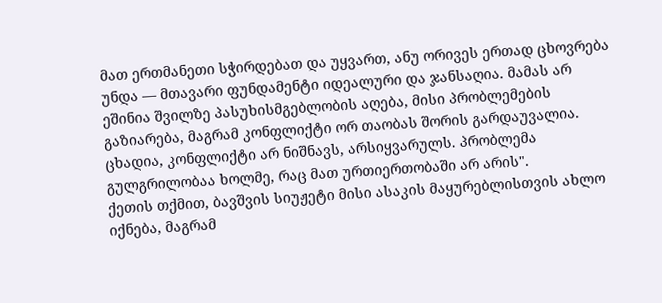მათ ერთმანეთი სჭირდებათ და უყვართ, ანუ ორივეს ერთად ცხოვრება უნდა — მთავარი ფუნდამენტი იდეალური და ჯანსაღია. მამას არ ეშინია შვილზე პასუხისმგებლობის აღება, მისი პრობლემების გაზიარება, მაგრამ კონფლიქტი ორ თაობას შორის გარდაუვალია. ცხადია, კონფლიქტი არ ნიშნავს, არსიყვარულს. პრობლემა გულგრილობაა ხოლმე, რაც მათ ურთიერთობაში არ არის".
ქეთის თქმით, ბავშვის სიუჟეტი მისი ასაკის მაყურებლისთვის ახლო იქნება, მაგრამ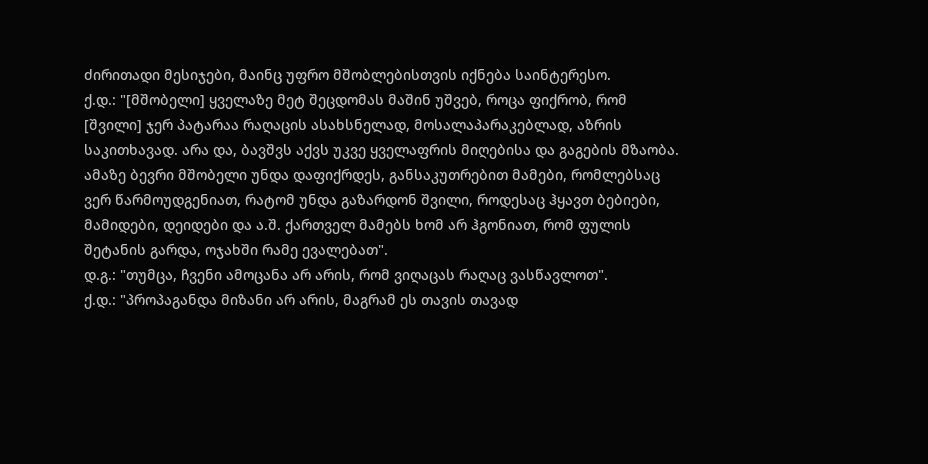ძირითადი მესიჯები, მაინც უფრო მშობლებისთვის იქნება საინტერესო.
ქ.დ.: "[მშობელი] ყველაზე მეტ შეცდომას მაშინ უშვებ, როცა ფიქრობ, რომ [შვილი] ჯერ პატარაა რაღაცის ასახსნელად, მოსალაპარაკებლად, აზრის საკითხავად. არა და, ბავშვს აქვს უკვე ყველაფრის მიღებისა და გაგების მზაობა. ამაზე ბევრი მშობელი უნდა დაფიქრდეს, განსაკუთრებით მამები, რომლებსაც ვერ წარმოუდგენიათ, რატომ უნდა გაზარდონ შვილი, როდესაც ჰყავთ ბებიები, მამიდები, დეიდები და ა.შ. ქართველ მამებს ხომ არ ჰგონიათ, რომ ფულის შეტანის გარდა, ოჯახში რამე ევალებათ".
დ.გ.: "თუმცა, ჩვენი ამოცანა არ არის, რომ ვიღაცას რაღაც ვასწავლოთ".
ქ.დ.: "პროპაგანდა მიზანი არ არის, მაგრამ ეს თავის თავად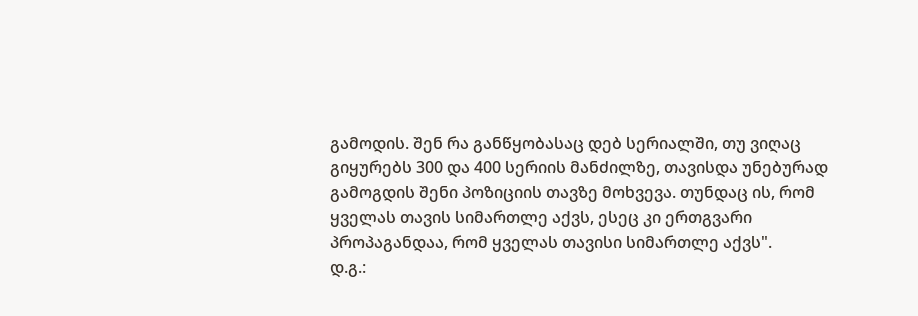გამოდის. შენ რა განწყობასაც დებ სერიალში, თუ ვიღაც გიყურებს 300 და 400 სერიის მანძილზე, თავისდა უნებურად გამოგდის შენი პოზიციის თავზე მოხვევა. თუნდაც ის, რომ ყველას თავის სიმართლე აქვს, ესეც კი ერთგვარი პროპაგანდაა, რომ ყველას თავისი სიმართლე აქვს".
დ.გ.: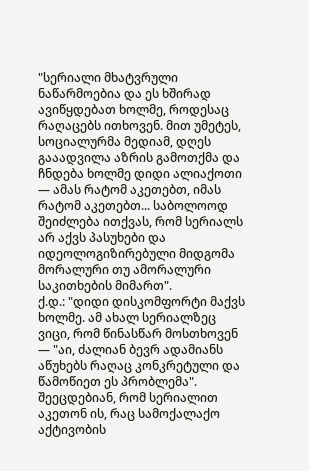"სერიალი მხატვრული ნაწარმოებია და ეს ხშირად ავიწყდებათ ხოლმე, როდესაც რაღაცებს ითხოვენ. მით უმეტეს, სოციალურმა მედიამ, დღეს გააადვილა აზრის გამოთქმა და ჩნდება ხოლმე დიდი ალიაქოთი — ამას რატომ აკეთებთ, იმას რატომ აკეთებთ... საბოლოოდ შეიძლება ითქვას, რომ სერიალს არ აქვს პასუხები და იდეოლოგიზირებული მიდგომა მორალური თუ ამორალური საკითხების მიმართ".
ქ.დ.: "დიდი დისკომფორტი მაქვს ხოლმე. ამ ახალ სერიალზეც ვიცი, რომ წინასწარ მოსთხოვენ — "აი, ძალიან ბევრ ადამიანს აწუხებს რაღაც კონკრეტული და წამოწიეთ ეს პრობლემა". შეეცდებიან, რომ სერიალით აკეთონ ის, რაც სამოქალაქო აქტივობის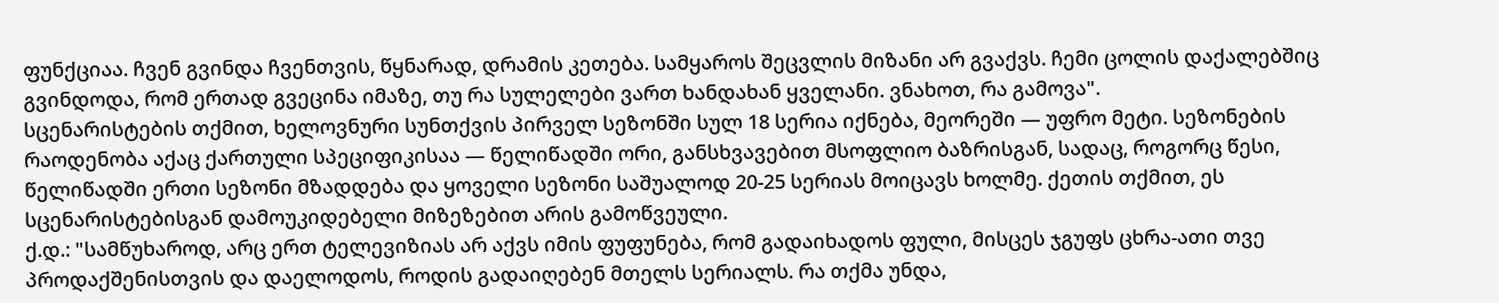ფუნქციაა. ჩვენ გვინდა ჩვენთვის, წყნარად, დრამის კეთება. სამყაროს შეცვლის მიზანი არ გვაქვს. ჩემი ცოლის დაქალებშიც გვინდოდა, რომ ერთად გვეცინა იმაზე, თუ რა სულელები ვართ ხანდახან ყველანი. ვნახოთ, რა გამოვა".
სცენარისტების თქმით, ხელოვნური სუნთქვის პირველ სეზონში სულ 18 სერია იქნება, მეორეში — უფრო მეტი. სეზონების რაოდენობა აქაც ქართული სპეციფიკისაა — წელიწადში ორი, განსხვავებით მსოფლიო ბაზრისგან, სადაც, როგორც წესი, წელიწადში ერთი სეზონი მზადდება და ყოველი სეზონი საშუალოდ 20-25 სერიას მოიცავს ხოლმე. ქეთის თქმით, ეს სცენარისტებისგან დამოუკიდებელი მიზეზებით არის გამოწვეული.
ქ.დ.: "სამწუხაროდ, არც ერთ ტელევიზიას არ აქვს იმის ფუფუნება, რომ გადაიხადოს ფული, მისცეს ჯგუფს ცხრა-ათი თვე პროდაქშენისთვის და დაელოდოს, როდის გადაიღებენ მთელს სერიალს. რა თქმა უნდა,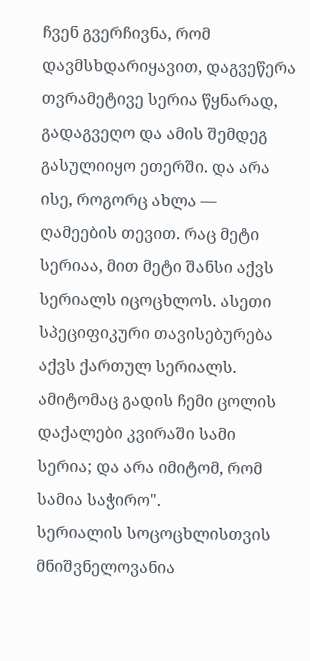ჩვენ გვერჩივნა, რომ დავმსხდარიყავით, დაგვეწერა თვრამეტივე სერია წყნარად, გადაგვეღო და ამის შემდეგ გასულიიყო ეთერში. და არა ისე, როგორც ახლა — ღამეების თევით. რაც მეტი სერიაა, მით მეტი შანსი აქვს სერიალს იცოცხლოს. ასეთი სპეციფიკური თავისებურება აქვს ქართულ სერიალს. ამიტომაც გადის ჩემი ცოლის დაქალები კვირაში სამი სერია; და არა იმიტომ, რომ სამია საჭირო".
სერიალის სოცოცხლისთვის მნიშვნელოვანია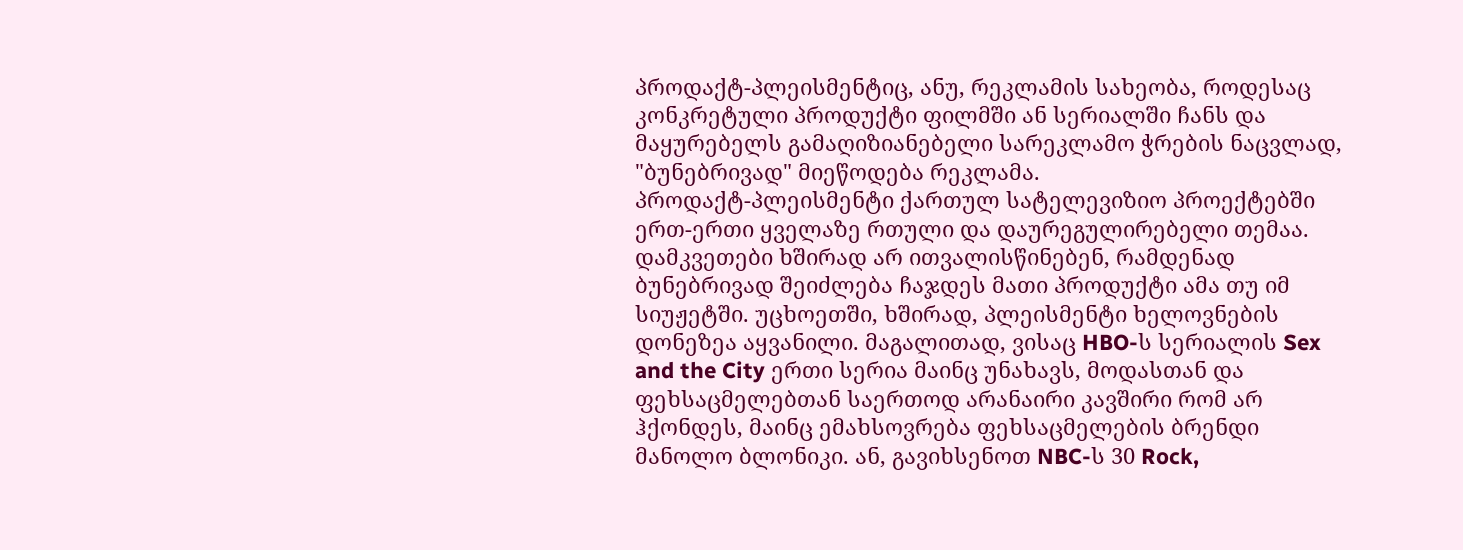პროდაქტ-პლეისმენტიც, ანუ, რეკლამის სახეობა, როდესაც კონკრეტული პროდუქტი ფილმში ან სერიალში ჩანს და მაყურებელს გამაღიზიანებელი სარეკლამო ჭრების ნაცვლად, "ბუნებრივად" მიეწოდება რეკლამა.
პროდაქტ-პლეისმენტი ქართულ სატელევიზიო პროექტებში ერთ-ერთი ყველაზე რთული და დაურეგულირებელი თემაა. დამკვეთები ხშირად არ ითვალისწინებენ, რამდენად ბუნებრივად შეიძლება ჩაჯდეს მათი პროდუქტი ამა თუ იმ სიუჟეტში. უცხოეთში, ხშირად, პლეისმენტი ხელოვნების დონეზეა აყვანილი. მაგალითად, ვისაც HBO-ს სერიალის Sex and the City ერთი სერია მაინც უნახავს, მოდასთან და ფეხსაცმელებთან საერთოდ არანაირი კავშირი რომ არ ჰქონდეს, მაინც ემახსოვრება ფეხსაცმელების ბრენდი მანოლო ბლონიკი. ან, გავიხსენოთ NBC-ს 30 Rock,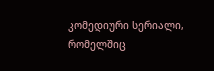კომედიური სერიალი, რომელშიც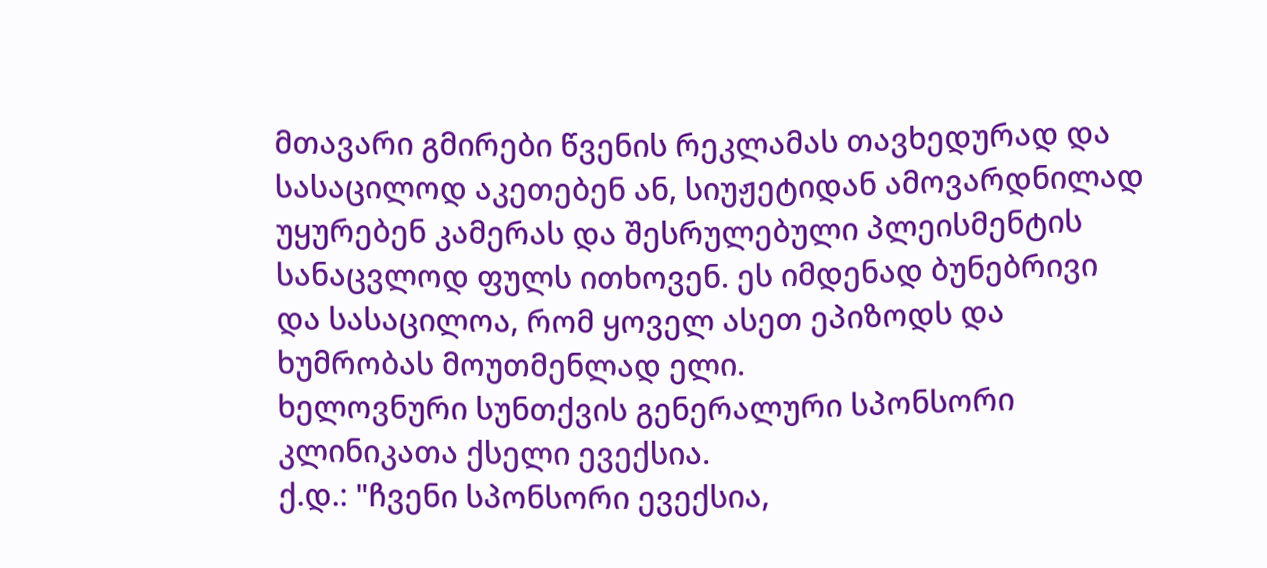მთავარი გმირები წვენის რეკლამას თავხედურად და სასაცილოდ აკეთებენ ან, სიუჟეტიდან ამოვარდნილად უყურებენ კამერას და შესრულებული პლეისმენტის სანაცვლოდ ფულს ითხოვენ. ეს იმდენად ბუნებრივი და სასაცილოა, რომ ყოველ ასეთ ეპიზოდს და ხუმრობას მოუთმენლად ელი.
ხელოვნური სუნთქვის გენერალური სპონსორი კლინიკათა ქსელი ევექსია.
ქ.დ.: "ჩვენი სპონსორი ევექსია,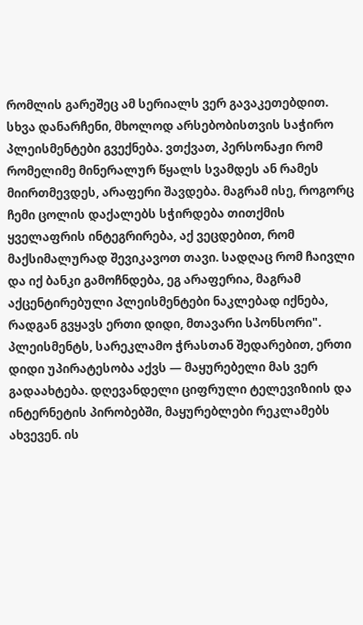რომლის გარეშეც ამ სერიალს ვერ გავაკეთებდით. სხვა დანარჩენი, მხოლოდ არსებობისთვის საჭირო პლეისმენტები გვექნება. ვთქვათ, პერსონაჟი რომ რომელიმე მინერალურ წყალს სვამდეს ან რამეს მიირთმევდეს, არაფერი შავდება. მაგრამ ისე, როგორც ჩემი ცოლის დაქალებს სჭირდება თითქმის ყველაფრის ინტეგრირება, აქ ვეცდებით, რომ მაქსიმალურად შევიკავოთ თავი. სადღაც რომ ჩაივლი და იქ ბანკი გამოჩნდება, ეგ არაფერია, მაგრამ აქცენტირებული პლეისმენტები ნაკლებად იქნება, რადგან გვყავს ერთი დიდი, მთავარი სპონსორი".
პლეისმენტს, სარეკლამო ჭრასთან შედარებით, ერთი დიდი უპირატესობა აქვს — მაყურებელი მას ვერ გადაახტება. დღევანდელი ციფრული ტელევიზიის და ინტერნეტის პირობებში, მაყურებლები რეკლამებს ახვევენ. ის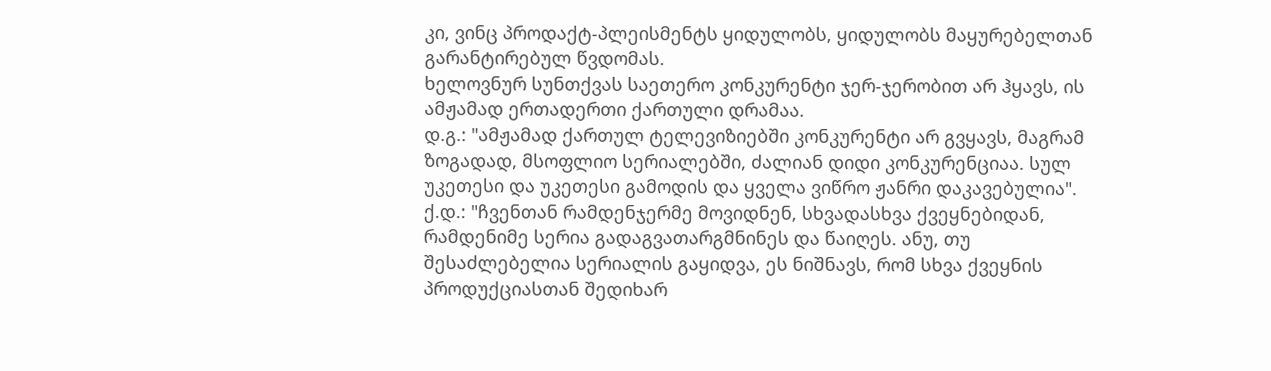კი, ვინც პროდაქტ-პლეისმენტს ყიდულობს, ყიდულობს მაყურებელთან გარანტირებულ წვდომას.
ხელოვნურ სუნთქვას საეთერო კონკურენტი ჯერ-ჯერობით არ ჰყავს, ის ამჟამად ერთადერთი ქართული დრამაა.
დ.გ.: "ამჟამად ქართულ ტელევიზიებში კონკურენტი არ გვყავს, მაგრამ ზოგადად, მსოფლიო სერიალებში, ძალიან დიდი კონკურენციაა. სულ უკეთესი და უკეთესი გამოდის და ყველა ვიწრო ჟანრი დაკავებულია".
ქ.დ.: "ჩვენთან რამდენჯერმე მოვიდნენ, სხვადასხვა ქვეყნებიდან, რამდენიმე სერია გადაგვათარგმნინეს და წაიღეს. ანუ, თუ შესაძლებელია სერიალის გაყიდვა, ეს ნიშნავს, რომ სხვა ქვეყნის პროდუქციასთან შედიხარ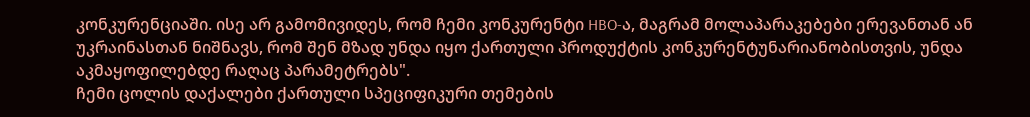კონკურენციაში. ისე არ გამომივიდეს, რომ ჩემი კონკურენტი HBO-ა, მაგრამ მოლაპარაკებები ერევანთან ან უკრაინასთან ნიშნავს, რომ შენ მზად უნდა იყო ქართული პროდუქტის კონკურენტუნარიანობისთვის, უნდა აკმაყოფილებდე რაღაც პარამეტრებს".
ჩემი ცოლის დაქალები ქართული სპეციფიკური თემების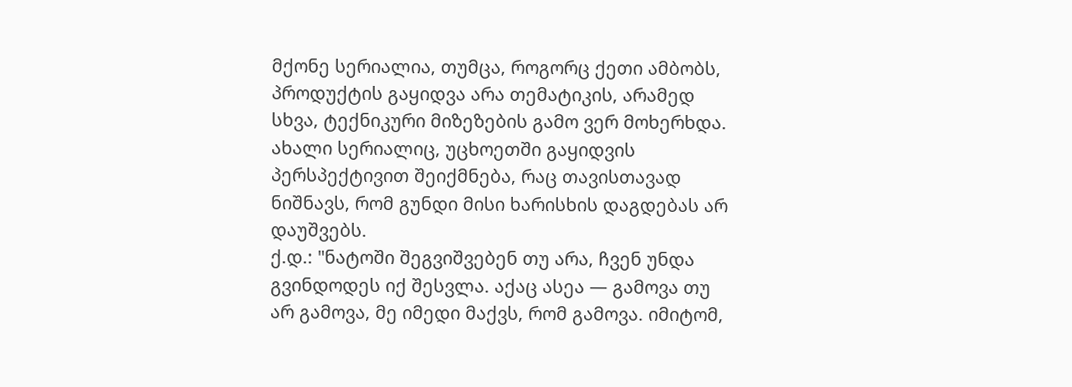მქონე სერიალია, თუმცა, როგორც ქეთი ამბობს, პროდუქტის გაყიდვა არა თემატიკის, არამედ სხვა, ტექნიკური მიზეზების გამო ვერ მოხერხდა. ახალი სერიალიც, უცხოეთში გაყიდვის პერსპექტივით შეიქმნება, რაც თავისთავად ნიშნავს, რომ გუნდი მისი ხარისხის დაგდებას არ დაუშვებს.
ქ.დ.: "ნატოში შეგვიშვებენ თუ არა, ჩვენ უნდა გვინდოდეს იქ შესვლა. აქაც ასეა — გამოვა თუ არ გამოვა, მე იმედი მაქვს, რომ გამოვა. იმიტომ,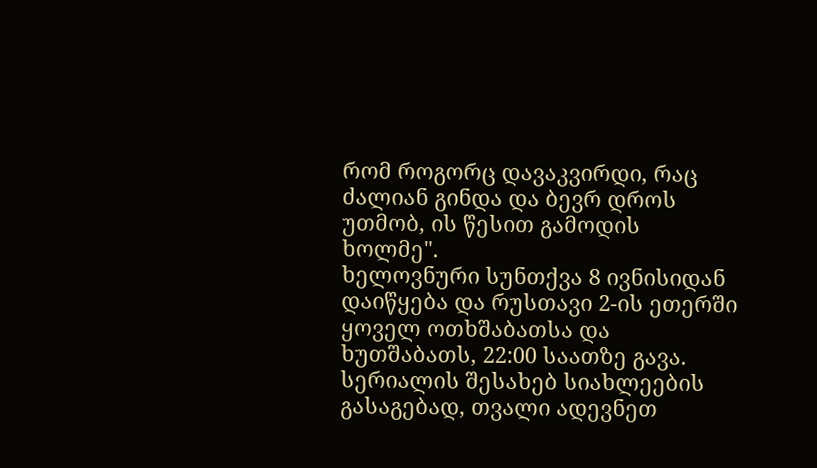რომ როგორც დავაკვირდი, რაც ძალიან გინდა და ბევრ დროს უთმობ, ის წესით გამოდის ხოლმე".
ხელოვნური სუნთქვა 8 ივნისიდან დაიწყება და რუსთავი 2-ის ეთერში ყოველ ოთხშაბათსა და ხუთშაბათს, 22:00 საათზე გავა. სერიალის შესახებ სიახლეების გასაგებად, თვალი ადევნეთ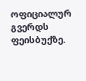ოფიციალურ გვერდს ფეისბუქზე.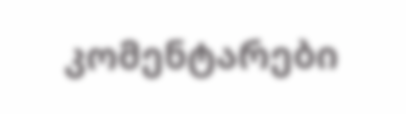კომენტარები